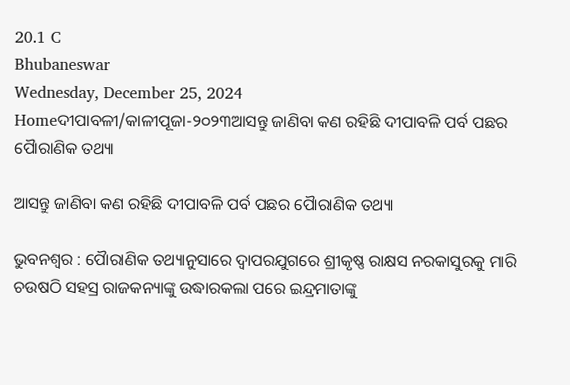20.1 C
Bhubaneswar
Wednesday, December 25, 2024
Homeଦୀପାବଳୀ/କାଳୀପୂଜା-୨୦୨୩ଆସନ୍ତୁ ଜାଣିବା କଣ ରହିଛି ଦୀପାବଳି ପର୍ବ ପଛର ପୈାରାଣିକ ତଥ୍ୟା

ଆସନ୍ତୁ ଜାଣିବା କଣ ରହିଛି ଦୀପାବଳି ପର୍ବ ପଛର ପୈାରାଣିକ ତଥ୍ୟା

ଭୁବନଶ୍ୱର : ପୈାରାଣିକ ତଥ୍ୟାନୁସାରେ ଦ୍ୱାପରଯୁଗରେ ଶ୍ରୀକୃଷ୍ଣ ରାକ୍ଷସ ନରକାସୁରକୁ ମାରି ଚଉଷଠି ସହସ୍ର ରାଜକନ୍ୟାଙ୍କୁ ଉଦ୍ଧାରକଲା ପରେ ଇନ୍ଦ୍ରମାତାଙ୍କୁ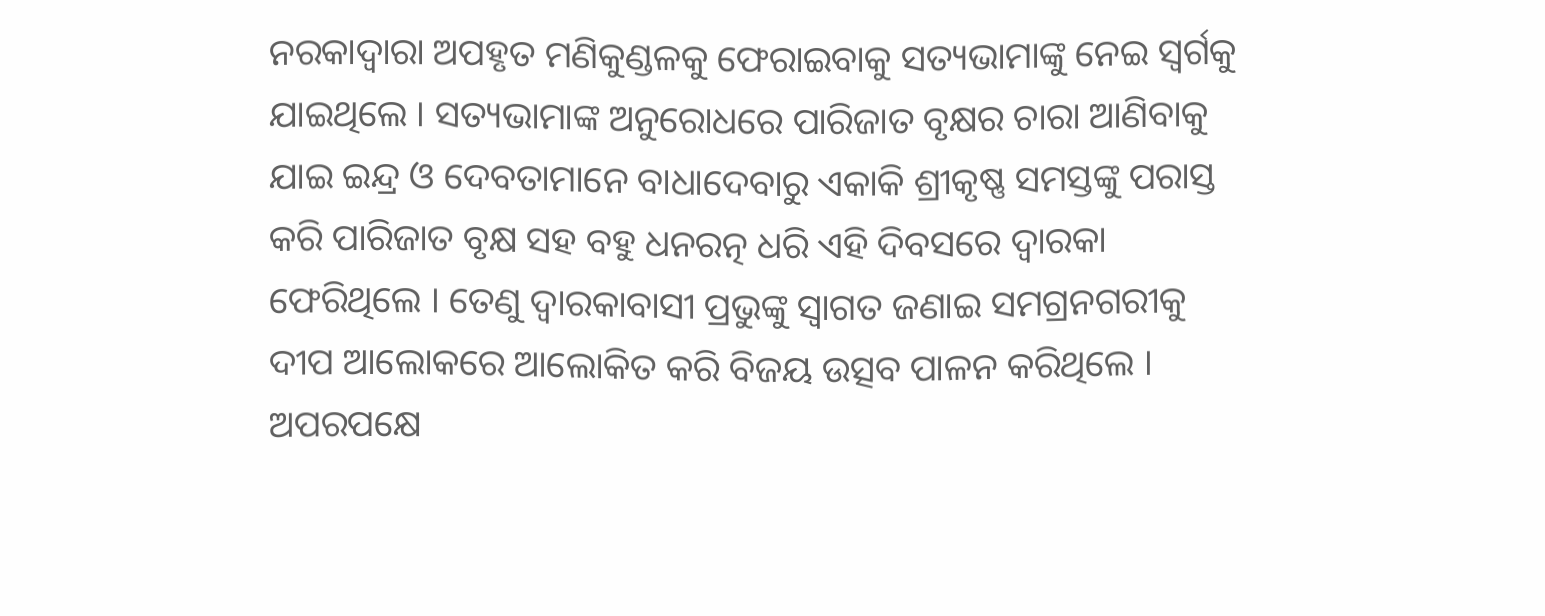ନରକାଦ୍ୱାରା ଅପହୃତ ମଣିକୁଣ୍ଡଳକୁ ଫେରାଇବାକୁ ସତ୍ୟଭାମାଙ୍କୁ ନେଇ ସ୍ୱର୍ଗକୁ ଯାଇଥିଲେ । ସତ୍ୟଭାମାଙ୍କ ଅନୁରୋଧରେ ପାରିଜାତ ବୃକ୍ଷର ଚାରା ଆଣିବାକୁ ଯାଇ ଇନ୍ଦ୍ର ଓ ଦେବତାମାନେ ବାଧାଦେବାରୁ ଏକାକି ଶ୍ରୀକୃଷ୍ଣ ସମସ୍ତଙ୍କୁ ପରାସ୍ତ କରି ପାରିଜାତ ବୃକ୍ଷ ସହ ବହୁ ଧନରତ୍ନ ଧରି ଏହି ଦିବସରେ ଦ୍ୱାରକା ଫେରିଥିଲେ । ତେଣୁ ଦ୍ୱାରକାବାସୀ ପ୍ରଭୁଙ୍କୁ ସ୍ୱାଗତ ଜଣାଇ ସମଗ୍ରନଗରୀକୁ ଦୀପ ଆଲୋକରେ ଆଲୋକିତ କରି ବିଜୟ ଉତ୍ସବ ପାଳନ କରିଥିଲେ । ଅପରପକ୍ଷେ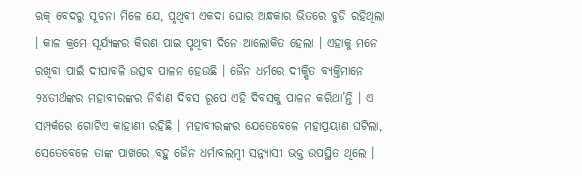ଋକ୍ ବେଦରୁ ସୂଚନା ମିଳେ ଯେ, ପୃଥିବୀ ଏକଦା ଘୋର ଅନ୍ଧକାର ଭିତରେ ବୁଡି ରହିଥିଲା । କାଳ କ୍ରମେ ସୂର୍ଯ୍ୟଙ୍କର କିରଣ ପାଇ ପୃଥିବୀ ଦିନେ ଆଲୋକିତ ହେଲା । ଏହାକୁ ମନେ ରଖିବା ପାଇଁ ଦୀପାବଳି ଉତ୍ସବ ପାଳନ ହେଉଛି । ଜୈନ ଧର୍ମରେ ଦୀକ୍ଷିତ ବ୍ୟକ୍ତିମାନେ ୨୪ତୀର୍ଥଙ୍କର ମହାବୀରଙ୍କର ନିର୍ବାଣ ଦିବସ ରୂପେ ଏହି ଦିବସକୁ ପାଳନ କରିଥା’ନ୍ତି । ଏ ସମ୍ପର୍କରେ ଗୋଟିଏ କାହାଣୀ ରହିଛି । ମହାବୀରଙ୍କର ଯେତେବେଳେ ମହାପ୍ରୟାଣ ଘଟିଲା, ସେତେବେଳେ ତାଙ୍କ ପାଖରେ ବହୁ ଜୈନ ଧର୍ମାବଲମ୍ବୀ ସନ୍ନ୍ୟାସୀ ଭକ୍ତ ଉପସ୍ଥିତ ଥିଲେ ।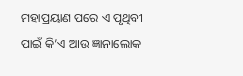ମହାପ୍ରୟାଣ ପରେ ଏ ପୃଥିବୀ ପାଇଁ କି’ଏ ଆଉ ଜ୍ଞାନାଲୋକ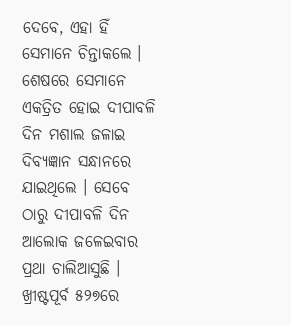ଦେବେ, ଏହା ହିଁ ସେମାନେ ଚିନ୍ତାକଲେ । ଶେଷରେ ସେମାନେ ଏକତ୍ରିତ ହୋଇ ଦୀପାବଳି ଦିନ ମଶାଲ ଜଳାଇ ଦିବ୍ୟଜ୍ଞାନ ସନ୍ଧାନରେ ଯାଇଥିଲେ । ସେବେ ଠାରୁ ଦୀପାବଳି ଦିନ ଆଲୋକ ଜଳେଇବାର ପ୍ରଥା ଚାଲିଆସୁଛି । ଖ୍ରୀଷ୍ଟପୂର୍ବ ୫୨୭ରେ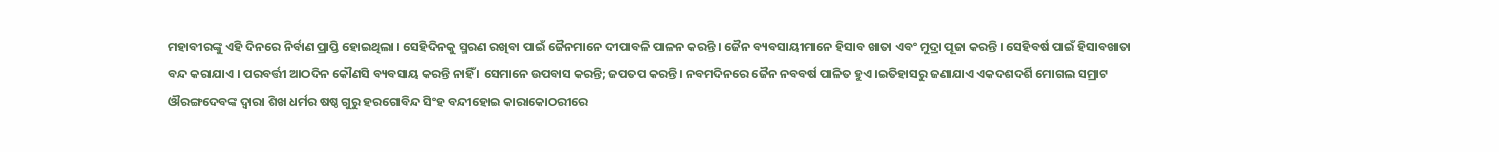ମହାବୀରଙ୍କୁ ଏହି ଦିନରେ ନିର୍ବାଣ ପ୍ରାପ୍ତି ହୋଇଥିଲା । ସେହିଦିନକୁ ସ୍ମରଣ ରଖିବା ପାଇଁ ଜୈନମାନେ ଦୀପାବଳି ପାଳନ କରନ୍ତି । ଜୈନ ବ୍ୟବସାୟୀମାନେ ହିସାବ ଖାତା ଏବଂ ମୁଦ୍ରା ପୂଜା କରନ୍ତି । ସେହିବର୍ଷ ପାଇଁ ହିସାବଖାତା ବନ୍ଦ କରାଯାଏ । ପରବର୍ତ୍ତୀ ଆଠଦିନ କୌଣସି ବ୍ୟବସାୟ କରନ୍ତି ନାହିଁ । ସେମାନେ ଉପବାସ କରନ୍ତି; ଜପତପ କରନ୍ତି । ନବମଦିନରେ ଜୈନ ନବବର୍ଷ ପାଳିତ ହୁଏ ।ଇତିହାସରୁ ଜଣାଯାଏ ଏକଦଶଦର୍ଶି ମୋଗଲ ସମ୍ରାଟ ଔରଙ୍ଗଦେବଙ୍କ ଦ୍ୱାରା ଶିଖ‌ ଧର୍ମର ଷଷ୍ଠ ଗୁରୁ ହରଗୋବିନ୍ଦ ସିଂହ ବନ୍ଦୀହୋଇ କାରାକୋଠରୀରେ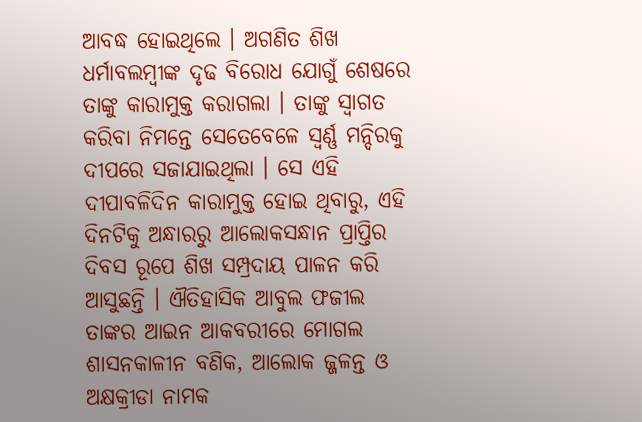ଆବଦ୍ଧ ହୋଇଥିଲେ । ଅଗଣିତ ଶିଖ ଧର୍ମାବଲମ୍ବୀଙ୍କ ଦୃଢ ବିରୋଧ ଯୋଗୁଁ ଶେଷରେ ତାଙ୍କୁ କାରାମୁକ୍ତ କରାଗଲା । ତାଙ୍କୁ ସ୍ୱାଗତ କରିବା ନିମନ୍ତେ ସେତେବେଳେ ସ୍ୱର୍ଣ୍ଣ ମନ୍ଦିରକୁ ଦୀପରେ ସଜାଯାଇଥିଲା । ସେ ଏହି ଦୀପାବଳିଦିନ କାରାମୁକ୍ତ ହୋଇ ଥିବାରୁ, ଏହି ଦିନଟିକୁ ଅନ୍ଧାରରୁ ଆଲୋକସନ୍ଧାନ ପ୍ରାପ୍ତିର ଦିବସ ରୂପେ ଶିଖ ସମ୍ପ୍ରଦାୟ ପାଳନ କରି ଆସୁଛନ୍ତି । ଐତିହାସିକ ଆବୁଲ ଫଜୀଲ ତାଙ୍କର ଆଇନ ଆକବରୀରେ ମୋଗଲ ଶାସନକାଳୀନ ବଣିକ, ଆଲୋକ ଜ୍ଜଳନ୍ତ ଓ ଅକ୍ଷକ୍ରୀଡା ନାମକ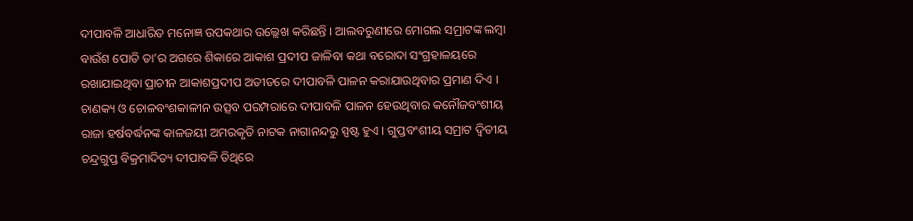ଦୀପାବଳି ଆଧାରିତ ମନୋଜ୍ଞ ଉପକଥାର ଉଲ୍ଲେଖ କରିଛନ୍ତି । ଆଲବରୁଣୀରେ ମୋଗଲ ସମ୍ରାଟଙ୍କ ଲମ୍ବା ବାଉଁଶ ପୋତି ତା’ର ଅଗରେ ଶିକାରେ ଆକାଶ ପ୍ରଦୀପ ଜାଳିବା କଥା ବରୋଦା ସଂଗ୍ରହାଳୟରେ ରଖାଯାଇଥିବା ପ୍ରାଚୀନ ଆକାଶପ୍ରଦୀପ ଅତୀତରେ ଦୀପାବଳି ପାଳନ କରାଯାଉଥିବାର ପ୍ରମାଣ ଦିଏ । ଚାଣକ୍ୟ ଓ ଚୋଳବଂଶକାଳୀନ ଉତ୍ସବ ପରମ୍ପରାରେ ଦୀପାବଳି ପାଳନ ହେଉଥିବାର କନୌଜବଂଶୀୟ ରାଜା ହର୍ଷବର୍ଦ୍ଧନଙ୍କ କାଳଜୟୀ ଅମରକୃତି ନାଟକ ନାଗାନନ୍ଦରୁ ସ୍ପଷ୍ଟ ହୁଏ । ଗୁପ୍ତବଂଶୀୟ ସମ୍ରାଟ ଦ୍ୱିତୀୟ ଚନ୍ଦ୍ରଗୁପ୍ତ ବିକ୍ରମାଦିତ୍ୟ ଦୀପାବଳି ତିଥିରେ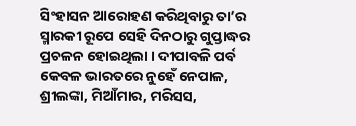ସିଂହାସନ ଆରୋହଣ କରିଥିବାରୁ ତା’ର ସ୍ମାରକୀ ରୂପେ ସେହି ଦିନଠାରୁ ଗୁପ୍ତାଦ୍ଧର ପ୍ରଚଳନ ହୋଇଥିଲା । ଦୀପାବଳି ପର୍ବ କେବଳ ଭାରତରେ ନୁହେଁ ନେପାଳ, ଶ୍ରୀଲଙ୍କା, ମିଆଁମାର, ମରିସସ,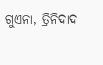ଗୁଏନା, ତ୍ରିନିଦାଦ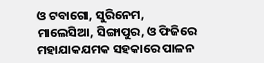ଓ ଟବାଗୋ, ସୁରିନେମ, ମାଲେସିଆ, ସିଙ୍ଗାପୁର, ଓ ଫିଜିରେ ମହାଯାକଯମକ ସହକାରେ ପାଳନ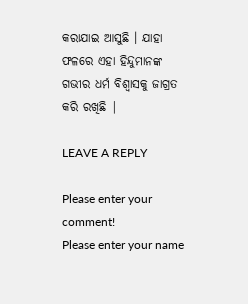କରାଯାଇ ଆସୁଛି । ଯାହା ଫଳରେ ଏହା ହିନ୍ଦୁମାନଙ୍କ ଗଭୀର ଧର୍ମ ବିଶ୍ଵାସକୁ ଜାଗ୍ରତ କରି ରଖିଛି |

LEAVE A REPLY

Please enter your comment!
Please enter your name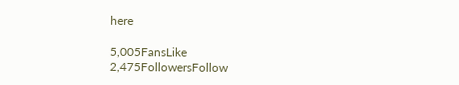here

5,005FansLike
2,475FollowersFollow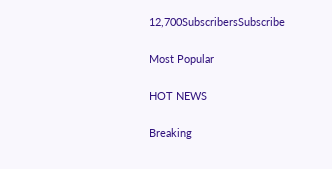12,700SubscribersSubscribe

Most Popular

HOT NEWS

Breaking